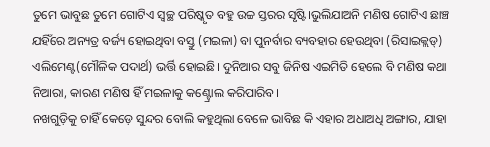ତୁମେ ଭାବୁଛ ତୁମେ ଗୋଟିଏ ସ୍ବଚ୍ଛ ପରିଷ୍କୃତ ବହୁ ଉଚ୍ଚ ସ୍ତରର ସୃଷ୍ଟି।ଭୁଲିଯାଅନି ମଣିଷ ଗୋଟିଏ ଛାଞ୍ଚ ଯହିଁରେ ଅନ୍ୟତ୍ର ବର୍ଜ୍ୟ ହୋଇଥିବା ବସ୍ତୁ (ମଇଳା) ବା ପୁନର୍ବାର ବ୍ୟବହାର ହେଉଥିବା (ରିସାଇକ୍ଲଡ୍) ଏଲିମେଣ୍ଟ(ମୌଳିକ ପଦାର୍ଥ) ଭର୍ତ୍ତି ହୋଇଛି। ଦୁନିଆର ସବୁ ଜିନିଷ ଏଇମିତି ହେଲେ ବି ମଣିଷ କଥା ନିଆରା, କାରଣ ମଣିଷ ହିଁ ମଇଳାକୁ କଣ୍ଟ୍ରୋଲ କରିପାରିବ।
ନଖଗୁଡ଼ିକୁ ଚାହିଁ କେଡ଼େ ସୁନ୍ଦର ବୋଲି କହୁଥିଲା ବେଳେ ଭାବିଛ କି ଏହାର ଅଧାଅଧି ଅଙ୍ଗାର, ଯାହା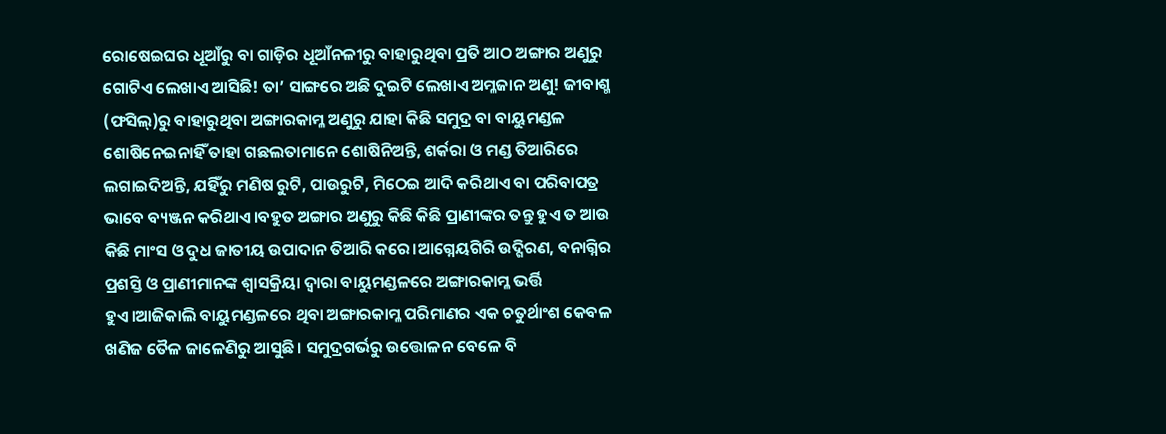ରୋଷେଇଘର ଧୂଆଁରୁ ବା ଗାଡ଼ିର ଧୂଆଁନଳୀରୁ ବାହାରୁଥିବା ପ୍ରତି ଆଠ ଅଙ୍ଗାର ଅଣୁରୁ ଗୋଟିଏ ଲେଖାଏ ଆସିଛି! ତା’ ସାଙ୍ଗରେ ଅଛି ଦୁଇଟି ଲେଖାଏ ଅମ୍ଳଜାନ ଅଣୁ! ଜୀବାଶ୍ମ (ଫସିଲ୍)ରୁ ବାହାରୁଥିବା ଅଙ୍ଗାରକାମ୍ଳ ଅଣୁରୁ ଯାହା କିଛି ସମୁଦ୍ର ବା ବାୟୁମଣ୍ଡଳ ଶୋଷିନେଇନାହିଁ ତାହା ଗଛଲତାମାନେ ଶୋଷିନିଅନ୍ତି, ଶର୍କରା ଓ ମଣ୍ଡ ତିଆରିରେ ଲଗାଇଦିଅନ୍ତି, ଯହିଁରୁ ମଣିଷ ରୁଟି, ପାଉରୁଟି, ମିଠେଇ ଆଦି କରିଥାଏ ବା ପରିବାପତ୍ର ଭାବେ ବ୍ୟଞ୍ଜନ କରିଥାଏ।ବହୁତ ଅଙ୍ଗାର ଅଣୁରୁ କିଛି କିଛି ପ୍ରାଣୀଙ୍କର ତନ୍ତୁ ହୁଏ ତ ଆଉ କିଛି ମାଂସ ଓ ଦୁଧ ଜାତୀୟ ଉପାଦାନ ତିଆରି କରେ।ଆଗ୍ନେୟଗିରି ଉଦ୍ଗିରଣ, ବନାଗ୍ନିର ପ୍ରଶସ୍ତି ଓ ପ୍ରାଣୀମାନଙ୍କ ଶ୍ୱାସକ୍ରିୟା ଦ୍ୱାରା ବାୟୁମଣ୍ଡଳରେ ଅଙ୍ଗାରକାମ୍ଳ ଭର୍ତ୍ତି ହୁଏ।ଆଜିକାଲି ବାୟୁମଣ୍ଡଳରେ ଥିବା ଅଙ୍ଗାରକାମ୍ଳ ପରିମାଣର ଏକ ଚତୁର୍ଥାଂଶ କେବଳ ଖଣିଜ ତୈଳ ଜାଳେଣିରୁ ଆସୁଛି। ସମୁଦ୍ରଗର୍ଭରୁ ଉତ୍ତୋଳନ ବେଳେ ବି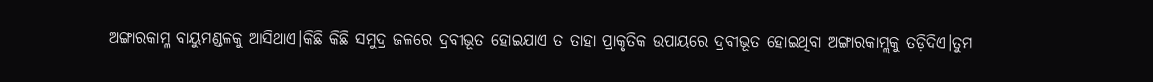ଅଙ୍ଗାରକାମ୍ଳ ବାୟୁମଣ୍ଡଳକୁ ଆସିଥାଏ।କିଛି କିଛି ସମୁଦ୍ର ଜଳରେ ଦ୍ରବୀଭୂତ ହୋଇଯାଏ ତ ତାହା ପ୍ରାକୃତିକ ଉପାୟରେ ଦ୍ରବୀଭୂତ ହୋଇଥିବା ଅଙ୍ଗାରକାମ୍ଲକୁ ତଡ଼ିଦିଏ।ତୁମ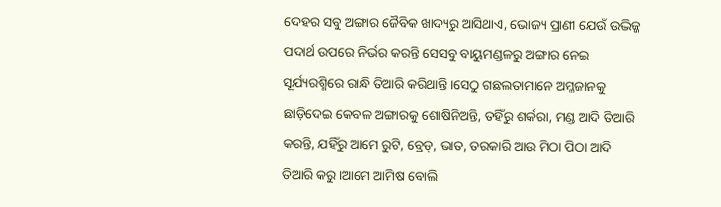ଦେହର ସବୁ ଅଙ୍ଗାର ଜୈବିକ ଖାଦ୍ୟରୁ ଆସିଥାଏ, ଭୋଜ୍ୟ ପ୍ରାଣୀ ଯେଉଁ ଉଦ୍ଭିଜ୍ଜ ପଦାର୍ଥ ଉପରେ ନିର୍ଭର କରନ୍ତି ସେସବୁ ବାୟୁମଣ୍ଡଳରୁ ଅଙ୍ଗାର ନେଇ ସୂର୍ଯ୍ୟରଶ୍ମିରେ ରାନ୍ଧି ତିଆରି କରିଥାନ୍ତି।ସେଠୁ ଗଛଲତାମାନେ ଅମ୍ଳଜାନକୁ ଛାଡ଼ିଦେଇ କେବଳ ଅଙ୍ଗାରକୁ ଶୋଷିନିଅନ୍ତି, ତହିଁରୁ ଶର୍କରା, ମଣ୍ଡ ଆଦି ତିଆରି କରନ୍ତି, ଯହିଁରୁ ଆମେ ରୁଟି, ବ୍ରେଡ୍, ଭାତ, ତରକାରି ଆଉ ମିଠା ପିଠା ଆଦି ତିଆରି କରୁ।ଆମେ ଆମିଷ ବୋଲି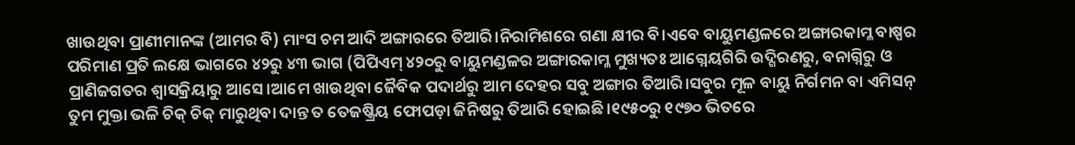ଖାଉଥିବା ପ୍ରାଣୀମାନଙ୍କ (ଆମର ବି) ମାଂସ ଚମ ଆଦି ଅଙ୍ଗାରରେ ତିଆରି।ନିରାମିଶରେ ଗଣା କ୍ଷୀର ବି।ଏବେ ବାୟୁମଣ୍ଡଳରେ ଅଙ୍ଗାରକାମ୍ଳ ବାଷ୍ପର ପରିମାଣ ପ୍ରତି ଲକ୍ଷେ ଭାଗରେ ୪୨ରୁ ୪୩ ଭାଗ (ପିପିଏମ୍ ୪୨୦ରୁ ବାୟୁମଣ୍ଡଳର ଅଙ୍ଗାରକାମ୍ଳ ମୁଖ୍ୟତଃ ଆଗ୍ନେୟଗିରି ଉଦ୍ଗିରଣରୁ, ବନାଗ୍ନିରୁ ଓ ପ୍ରାଣିଜଗତର ଶ୍ୱାସକ୍ରିୟାରୁ ଆସେ।ଆମେ ଖାଉଥିବା ଜୈବିକ ପଦାର୍ଥରୁ ଆମ ଦେହର ସବୁ ଅଙ୍ଗାର ତିଆରି।ସବୁର ମୂଳ ବାୟୁ ନିର୍ଗମନ ବା ଏମିସନ୍
ତୁମ ମୁକ୍ତା ଭଳି ଚିକ୍ ଚିକ୍ ମାରୁଥିବା ଦାନ୍ତ ତ ତେଜଷ୍କ୍ରିୟ ଫୋପଡ଼ା ଜିନିଷରୁ ତିଆରି ହୋଇଛି।୧୯୫୦ରୁ ୧୯୭୦ ଭିତରେ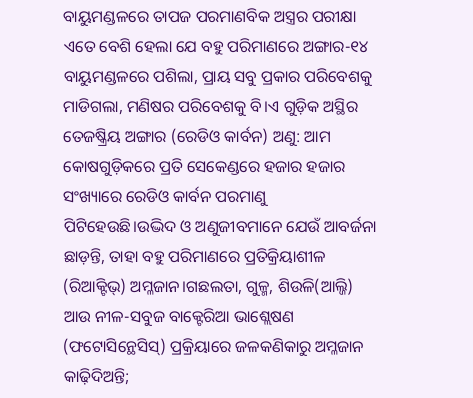ବାୟୁମଣ୍ଡଳରେ ତାପଜ ପରମାଣବିକ ଅସ୍ତ୍ରର ପରୀକ୍ଷା ଏତେ ବେଶି ହେଲା ଯେ ବହୁ ପରିମାଣରେ ଅଙ୍ଗାର-୧୪ ବାୟୁମଣ୍ଡଳରେ ପଶିଲା, ପ୍ରାୟ ସବୁ ପ୍ରକାର ପରିବେଶକୁ ମାଡିଗଲା, ମଣିଷର ପରିବେଶକୁ ବି।ଏ ଗୁଡ଼ିକ ଅସ୍ଥିର ତେଜଷ୍କ୍ରିୟ ଅଙ୍ଗାର (ରେଡିଓ କାର୍ବନ) ଅଣୁ: ଆମ କୋଷଗୁଡ଼ିକରେ ପ୍ରତି ସେକେଣ୍ଡରେ ହଜାର ହଜାର ସଂଖ୍ୟାରେ ରେଡିଓ କାର୍ବନ ପରମାଣୁ ପିଟିହେଉଛି।ଉଦ୍ଭିଦ ଓ ଅଣୁଜୀବମାନେ ଯେଉଁ ଆବର୍ଜନା ଛାଡ଼ନ୍ତି, ତାହା ବହୁ ପରିମାଣରେ ପ୍ରତିକ୍ରିୟାଶୀଳ (ରିଆକ୍ଟିଭ୍) ଅମ୍ଳଜାନ।ଗଛଲତା, ଗୁଳ୍ମ, ଶିଉଳି(ଆଲ୍ଜି) ଆଉ ନୀଳ-ସବୁଜ ବାକ୍ଟେରିଆ ଭାଶ୍ଲେଷଣ (ଫଟୋସିନ୍ଥେସିସ୍) ପ୍ରକ୍ରିୟାରେ ଜଳକଣିକାରୁ ଅମ୍ଳଜାନ କାଢ଼ିଦିଅନ୍ତି;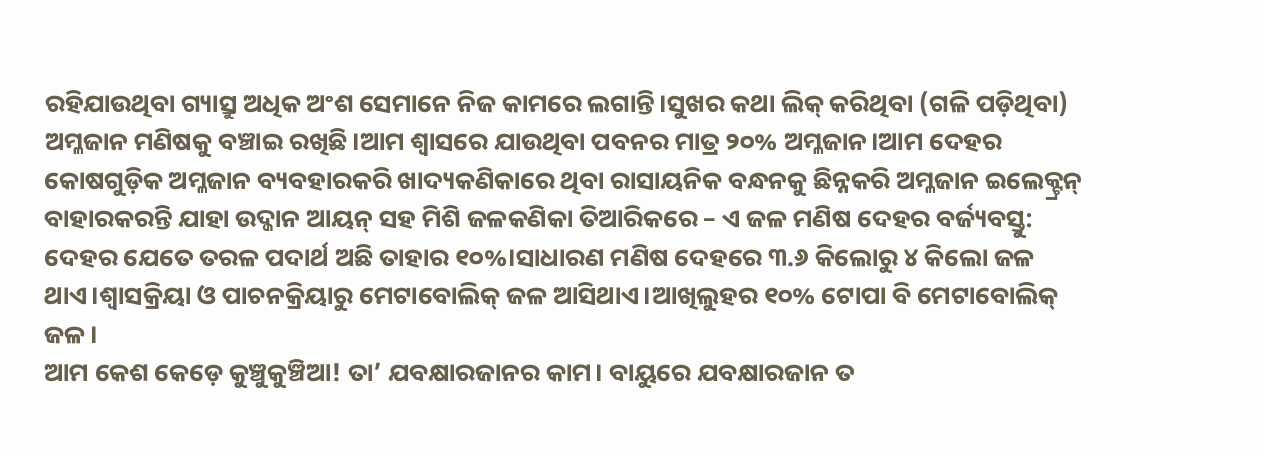ରହିଯାଉଥିବା ଗ୍ୟାସ୍ରୁ ଅଧିକ ଅଂଶ ସେମାନେ ନିଜ କାମରେ ଲଗାନ୍ତି।ସୁଖର କଥା ଲିକ୍ କରିଥିବା (ଗଳି ପଡ଼ିଥିବା) ଅମ୍ଳଜାନ ମଣିଷକୁ ବଞ୍ଚାଇ ରଖିଛି।ଆମ ଶ୍ୱାସରେ ଯାଉଥିବା ପବନର ମାତ୍ର ୨୦% ଅମ୍ଳଜାନ।ଆମ ଦେହର କୋଷଗୁଡ଼ିକ ଅମ୍ଳଜାନ ବ୍ୟବହାରକରି ଖାଦ୍ୟକଣିକାରେ ଥିବା ରାସାୟନିକ ବନ୍ଧନକୁ ଛିନ୍ନକରି ଅମ୍ଳଜାନ ଇଲେକ୍ଟ୍ରନ୍ ବାହାରକରନ୍ତି ଯାହା ଉଦ୍ଜାନ ଆୟନ୍ ସହ ମିଶି ଜଳକଣିକା ତିଆରିକରେ – ଏ ଜଳ ମଣିଷ ଦେହର ବର୍ଜ୍ୟବସ୍ତୁ: ଦେହର ଯେତେ ତରଳ ପଦାର୍ଥ ଅଛି ତାହାର ୧୦%।ସାଧାରଣ ମଣିଷ ଦେହରେ ୩.୬ କିଲୋରୁ ୪ କିଲୋ ଜଳ ଥାଏ।ଶ୍ୱାସକ୍ରିୟା ଓ ପାଚନକ୍ରିୟାରୁ ମେଟାବୋଲିକ୍ ଜଳ ଆସିଥାଏ।ଆଖିଲୁହର ୧୦% ଟୋପା ବି ମେଟାବୋଲିକ୍ ଜଳ।
ଆମ କେଶ କେଡ଼େ କୁଞ୍ଚୁକୁଞ୍ଚିଆ! ତା’ ଯବକ୍ଷାରଜାନର କାମ। ବାୟୁରେ ଯବକ୍ଷାରଜାନ ତ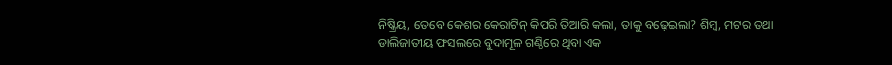ନିଷ୍କ୍ରିୟ, ତେବେ କେଶର କେରାଟିନ୍ କିପରି ତିଆରି କଲା, ତାକୁ ବଢ଼େଇଲା? ଶିମ୍ବ, ମଟର ତଥା ଡାଲିଜାତୀୟ ଫସଲରେ ବୁଦାମୂଳ ଗଣ୍ଠିରେ ଥିବା ଏକ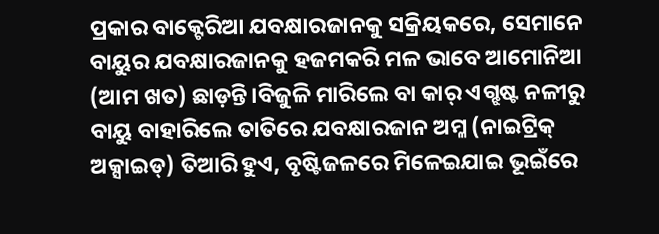ପ୍ରକାର ବାକ୍ଟେରିଆ ଯବକ୍ଷାରଜାନକୁ ସକ୍ରିୟକରେ, ସେମାନେ ବାୟୁର ଯବକ୍ଷାରଜାନକୁ ହଜମକରି ମଳ ଭାବେ ଆମୋନିଆ (ଆମ ଖତ) ଛାଡ଼ନ୍ତି।ବିଜୁଳି ମାରିଲେ ବା କାର୍ ଏଗ୍ଝଷ୍ଟ ନଳୀରୁ ବାୟୁ ବାହାରିଲେ ତାତିରେ ଯବକ୍ଷାରଜାନ ଅମ୍ଳ (ନାଇଟ୍ରିକ୍ ଅକ୍ସାଇଡ୍) ତିଆରି ହୁଏ, ବୃଷ୍ଟିଜଳରେ ମିଳେଇଯାଇ ଭୂଇଁରେ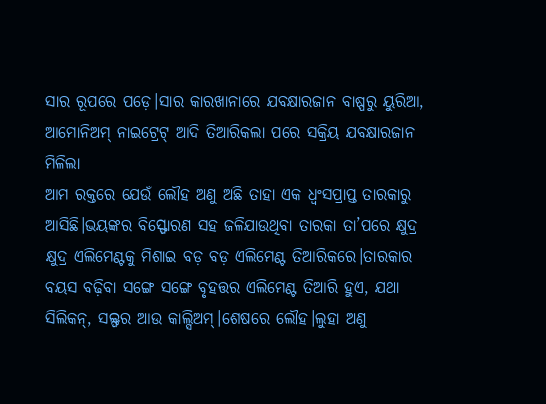ସାର ରୂପରେ ପଡ଼େ।ସାର କାରଖାନାରେ ଯବକ୍ଷାରଜାନ ବାଷ୍ପରୁ ୟୁରିଆ, ଆମୋନିଅମ୍ ନାଇଟ୍ରେଟ୍ ଆଦି ତିଆରିକଲା ପରେ ସକ୍ରିୟ ଯବକ୍ଷାରଜାନ ମିଳିଲା
ଆମ ରକ୍ତରେ ଯେଉଁ ଲୌହ ଅଣୁ ଅଛି ତାହା ଏକ ଧ୍ୱଂସପ୍ରାପ୍ତ ତାରକାରୁ ଆସିଛି।ଭୟଙ୍କର ବିସ୍ଫୋରଣ ସହ ଜଳିଯାଉଥିବା ତାରକା ତା’ପରେ କ୍ଷୁଦ୍ର କ୍ଷୁଦ୍ର ଏଲିମେଣ୍ଟକୁ ମିଶାଇ ବଡ଼ ବଡ଼ ଏଲିମେଣ୍ଟ ତିଆରିକରେ।ତାରକାର ବୟସ ବଢ଼ିବା ସଙ୍ଗେ ସଙ୍ଗେ ବୃହତ୍ତର ଏଲିମେଣ୍ଟ ତିଆରି ହୁଏ, ଯଥା ସିଲିକନ୍, ସଲ୍ଫର ଆଉ କାଲ୍ସିଅମ୍।ଶେଷରେ ଲୌହ।ଲୁହା ଅଣୁ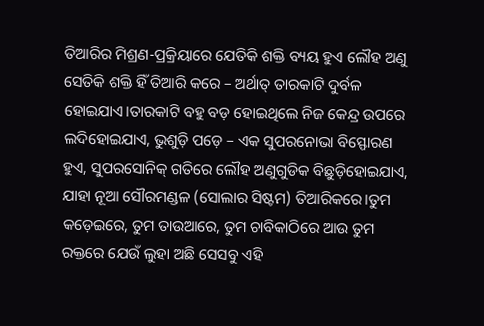ତିଆରିର ମିଶ୍ରଣ-ପ୍ରକ୍ରିୟାରେ ଯେତିକି ଶକ୍ତି ବ୍ୟୟ ହୁଏ ଲୌହ ଅଣୁ ସେତିକି ଶକ୍ତି ହିଁ ତିଆରି କରେ – ଅର୍ଥାତ୍ ତାରକାଟି ଦୁର୍ବଳ ହୋଇଯାଏ।ତାରକାଟି ବହୁ ବଡ଼ ହୋଇଥିଲେ ନିଜ କେନ୍ଦ୍ର ଉପରେ ଲଦିହୋଇଯାଏ, ଭୁଶୁଡ଼ି ପଡ଼େ – ଏକ ସୁପରନୋଭା ବିସ୍ଫୋରଣ ହୁଏ, ସୁପରସୋନିକ୍ ଗତିରେ ଲୌହ ଅଣୁଗୁଡିକ ବିଛୁଡ଼ିହୋଇଯାଏ, ଯାହା ନୂଆ ସୌରମଣ୍ଡଳ (ସୋଲାର ସିଷ୍ଟମ) ତିଆରିକରେ।ତୁମ କଡ଼େଇରେ, ତୁମ ତାଉଆରେ, ତୁମ ଚାବିକାଠିରେ ଆଉ ତୁମ ରକ୍ତରେ ଯେଉଁ ଲୁହା ଅଛି ସେସବୁ ଏହି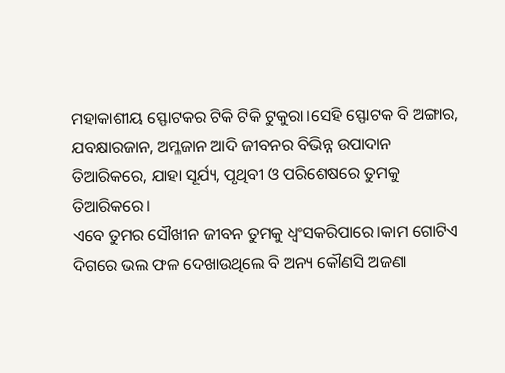ମହାକାଶୀୟ ସ୍ଫୋଟକର ଟିକି ଟିକି ଟୁକୁରା।ସେହି ସ୍ଫୋଟକ ବି ଅଙ୍ଗାର, ଯବକ୍ଷାରଜାନ, ଅମ୍ଳଜାନ ଆଦି ଜୀବନର ବିଭିନ୍ନ ଉପାଦାନ ତିଆରିକରେ, ଯାହା ସୂର୍ଯ୍ୟ, ପୃଥିବୀ ଓ ପରିଶେଷରେ ତୁମକୁ ତିଆରିକରେ।
ଏବେ ତୁମର ସୌଖୀନ ଜୀବନ ତୁମକୁ ଧ୍ୱଂସକରିପାରେ।କାମ ଗୋଟିଏ ଦିଗରେ ଭଲ ଫଳ ଦେଖାଉଥିଲେ ବି ଅନ୍ୟ କୌଣସି ଅଜଣା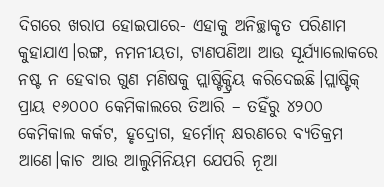ଦିଗରେ ଖରାପ ହୋଇପାରେ- ଏହାକୁ ଅନିଚ୍ଛାକୃତ ପରିଣାମ କୁହାଯାଏ।ରଙ୍ଗ, ନମନୀୟତା, ଟାଣପଣିଆ ଆଉ ସୂର୍ଯ୍ୟାଲୋକରେ ନଷ୍ଟ ନ ହେବାର ଗୁଣ ମଣିଷକୁ ପ୍ଲାଷ୍ଟିକ୍ପ୍ରିୟ କରିଦେଇଛି।ପ୍ଲାଷ୍ଟିକ୍ ପ୍ରାୟ ୧୬୦୦୦ କେମିକାଲରେ ତିଆରି – ତହିଁରୁ ୪୨୦୦ କେମିକାଲ କର୍କଟ, ହୃଦ୍ରୋଗ, ହର୍ମୋନ୍ କ୍ଷରଣରେ ବ୍ୟତିକ୍ରମ ଆଣେ।କାଚ ଆଉ ଆଲୁମିନିୟମ ଯେପରି ନୂଆ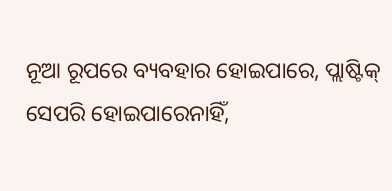ନୂଆ ରୂପରେ ବ୍ୟବହାର ହୋଇପାରେ, ପ୍ଲାଷ୍ଟିକ୍ ସେପରି ହୋଇପାରେନାହିଁ,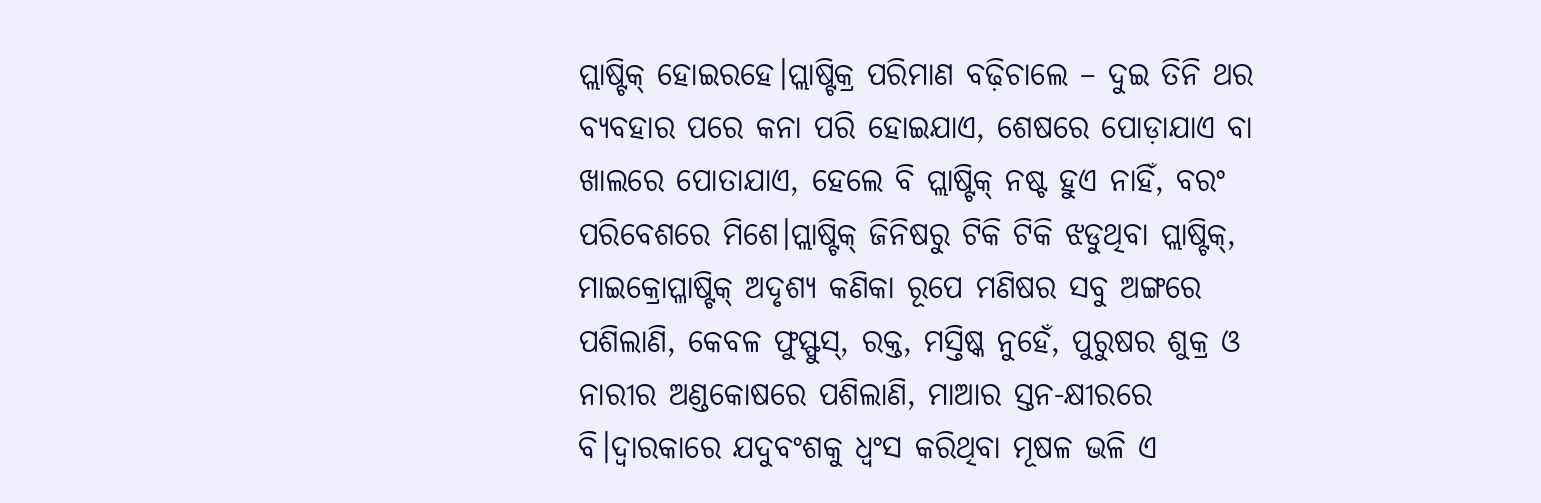ପ୍ଲାଷ୍ଟିକ୍ ହୋଇରହେ।ପ୍ଲାଷ୍ଟିକ୍ର ପରିମାଣ ବଢ଼ିଚାଲେ – ଦୁଇ ତିନି ଥର ବ୍ୟବହାର ପରେ କନା ପରି ହୋଇଯାଏ, ଶେଷରେ ପୋଡ଼ାଯାଏ ବା ଖାଲରେ ପୋତାଯାଏ, ହେଲେ ବି ପ୍ଲାଷ୍ଟିକ୍ ନଷ୍ଟ ହୁଏ ନାହିଁ, ବରଂ ପରିବେଶରେ ମିଶେ।ପ୍ଲାଷ୍ଟିକ୍ ଜିନିଷରୁ ଟିକି ଟିକି ଝଡୁଥିବା ପ୍ଲାଷ୍ଟିକ୍, ମାଇକ୍ରୋପ୍ଳାଷ୍ଟିକ୍ ଅଦୃଶ୍ୟ କଣିକା ରୂପେ ମଣିଷର ସବୁ ଅଙ୍ଗରେ ପଶିଲାଣି, କେବଳ ଫୁସ୍ଫୁସ୍, ରକ୍ତ, ମସ୍ତିଷ୍କ ନୁହେଁ, ପୁରୁଷର ଶୁକ୍ର ଓ ନାରୀର ଅଣ୍ଡକୋଷରେ ପଶିଲାଣି, ମାଆର ସ୍ତନ-କ୍ଷୀରରେ ବି।ଦ୍ୱାରକାରେ ଯଦୁବଂଶକୁ ଧ୍ୱଂସ କରିଥିବା ମୂଷଳ ଭଳି ଏ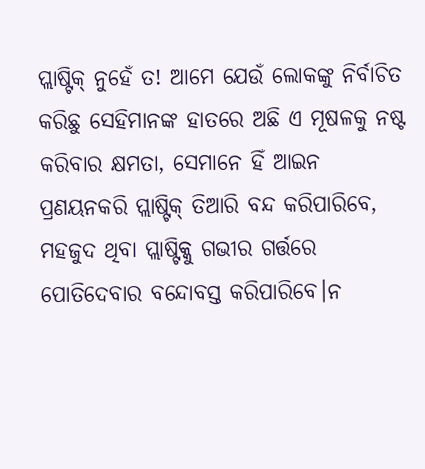ପ୍ଲାଷ୍ଟିକ୍ ନୁହେଁ ତ! ଆମେ ଯେଉଁ ଲୋକଙ୍କୁ ନିର୍ବାଚିତ କରିଛୁ ସେହିମାନଙ୍କ ହାତରେ ଅଛି ଏ ମୂଷଳକୁ ନଷ୍ଟ କରିବାର କ୍ଷମତା, ସେମାନେ ହିଁ ଆଇନ ପ୍ରଣୟନକରି ପ୍ଲାଷ୍ଟିକ୍ ତିଆରି ବନ୍ଦ କରିପାରିବେ, ମହଜୁଦ ଥିବା ପ୍ଲାଷ୍ଟିକ୍କୁ ଗଭୀର ଗର୍ତ୍ତରେ ପୋତିଦେବାର ବନ୍ଦୋବସ୍ତ କରିପାରିବେ।ନ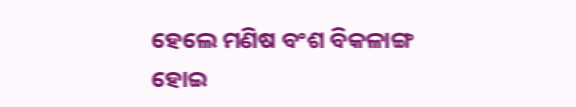ହେଲେ ମଣିଷ ବଂଶ ବିକଳାଙ୍ଗ ହୋଇ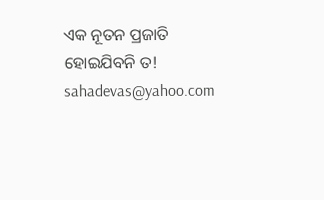ଏକ ନୂତନ ପ୍ରଜାତି ହୋଇଯିବନି ତ!
sahadevas@yahoo.com